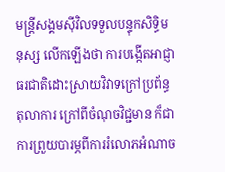មន្ត្រីសង្គមស៊ីវិលទទួលបន្ទុកសិទ្ធិមនុស្ស លើកឡើងថា ការបង្កើតអាជ្ញាធរជាតិដោះស្រាយវិវាទក្រៅប្រព័ន្ធតុលាការ ក្រៅពីចំណុចវិជ្ជមាន ក៏ជាការព្រួយបារម្ភពីការរំលោភអំណាច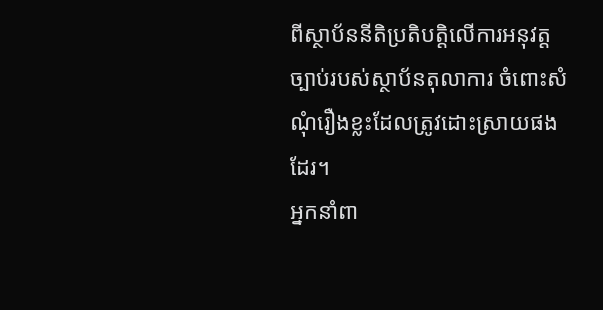ពីស្ថាប័ននីតិប្រតិបត្តិលើការអនុវត្តច្បាប់របស់ស្ថាប័នតុលាការ ចំពោះសំណុំរឿងខ្លះដែលត្រូវដោះស្រាយផងដែរ។
អ្នកនាំពា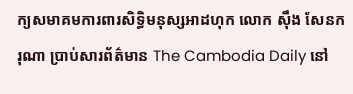ក្យសមាគមការពារសិទ្ធិមនុស្សអាដហុក លោក ស៊ឹង សែនករុណា ប្រាប់សារព័ត៌មាន The Cambodia Daily នៅ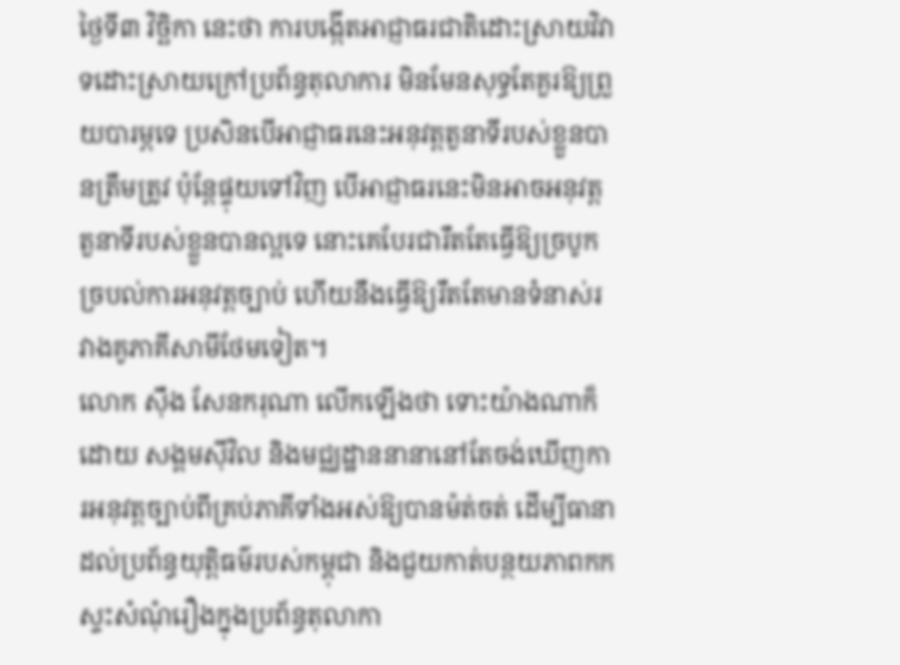ថ្ងៃទី៣ វិច្ឆិកា នេះថា ការបង្កើតអាជ្ញាធរជាតិដោះស្រាយវិវាទដោះស្រាយក្រៅប្រព័ន្ធតុលាការ មិនមែនសុទ្ធតែគួរឱ្យព្រួយបារម្ភទេ ប្រសិនបើអាជ្ញាធរនេះអនុវត្តតួនាទីរបស់ខ្លួនបានត្រឹមត្រូវ ប៉ុន្តែផ្ទុយទៅវិញ បើអាជ្ញាធរនេះមិនអាចអនុវត្តតួនាទីរបស់ខ្លួនបានល្អទេ នោះគេបែរជារឹតតែធ្វើឱ្យច្របូកច្របល់ការអនុវត្តច្បាប់ ហើយនឹងធ្វើឱ្យរឹតតែមានទំនាស់រវាងគូភាគីសាមីថែមទៀត។
លោក ស៊ឹង សែនករុណា លើកឡើងថា ទោះយ៉ាងណាក៏ដោយ សង្គមស៊ីវិល និងមជ្ឈដ្ឋាននានានៅតែចង់ឃើញការអនុវត្តច្បាប់ពីគ្រប់ភាគីទាំងអស់ឱ្យបានម៉ត់ចត់ ដើម្បីធានាដល់ប្រព័ន្ធយុត្តិធម៌របស់កម្ពុជា និងជួយកាត់បន្ថយភាពកកស្ទះសំណុំរឿងក្នុងប្រព័ន្ធតុលាកា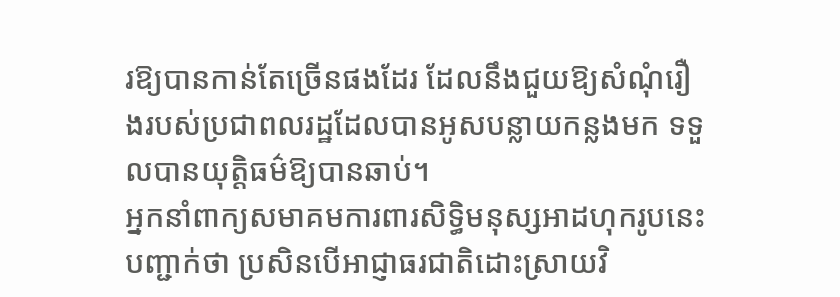រឱ្យបានកាន់តែច្រើនផងដែរ ដែលនឹងជួយឱ្យសំណុំរឿងរបស់ប្រជាពលរដ្ឋដែលបានអូសបន្លាយកន្លងមក ទទួលបានយុត្តិធម៌ឱ្យបានឆាប់។
អ្នកនាំពាក្យសមាគមការពារសិទ្ធិមនុស្សអាដហុករូបនេះបញ្ជាក់ថា ប្រសិនបើអាជ្ញាធរជាតិដោះស្រាយវិ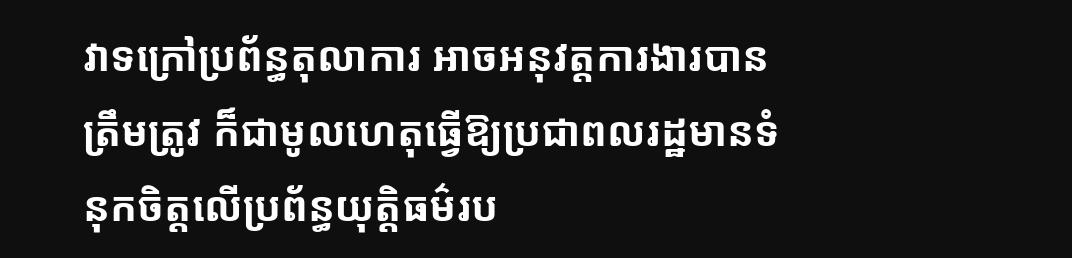វាទក្រៅប្រព័ន្ធតុលាការ អាចអនុវត្តការងារបានត្រឹមត្រូវ ក៏ជាមូលហេតុធ្វើឱ្យប្រជាពលរដ្ឋមានទំនុកចិត្តលើប្រព័ន្ធយុត្តិធម៌រប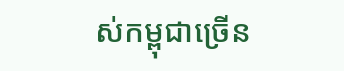ស់កម្ពុជាច្រើន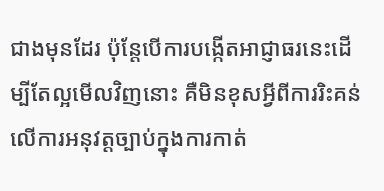ជាងមុនដែរ ប៉ុន្តែបើការបង្កើតអាជ្ញាធរនេះដើម្បីតែល្អមើលវិញនោះ គឺមិនខុសអ្វីពីការរិះគន់លើការអនុវត្តច្បាប់ក្នុងការកាត់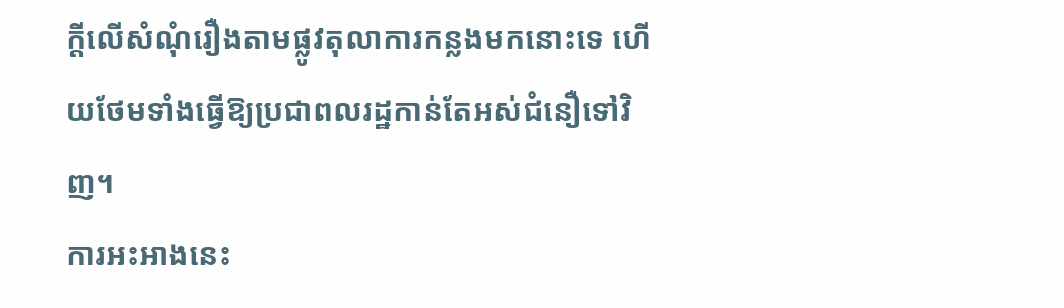ក្តីលើសំណុំរឿងតាមផ្លូវតុលាការកន្លងមកនោះទេ ហើយថែមទាំងធ្វើឱ្យប្រជាពលរដ្ឋកាន់តែអស់ជំនឿទៅវិញ។
ការអះអាងនេះ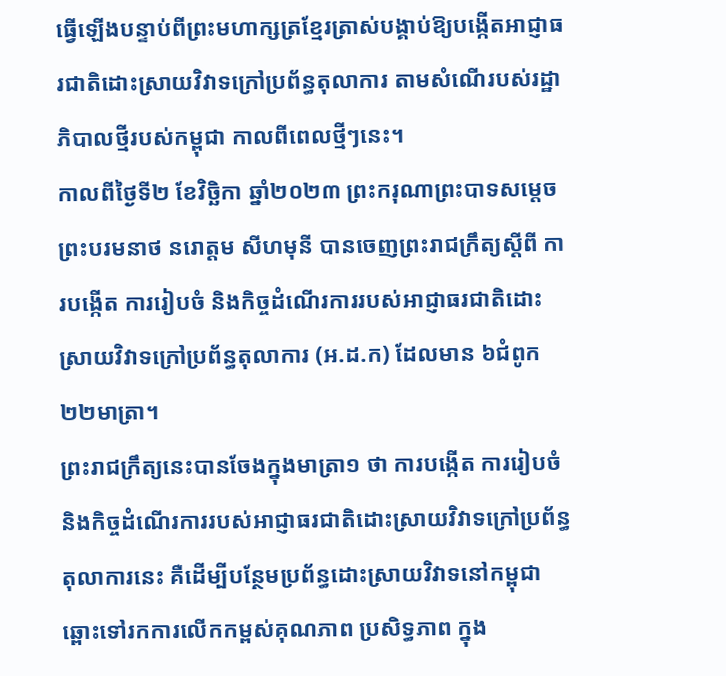ធ្វើឡើងបន្ទាប់ពីព្រះមហាក្សត្រខ្មែរត្រាស់បង្គាប់ឱ្យបង្កើតអាជ្ញាធរជាតិដោះស្រាយវិវាទក្រៅប្រព័ន្ធតុលាការ តាមសំណើរបស់រដ្ឋាភិបាលថ្មីរបស់កម្ពុជា កាលពីពេលថ្មីៗនេះ។
កាលពីថ្ងៃទី២ ខែវិច្ឆិកា ឆ្នាំ២០២៣ ព្រះករុណាព្រះបាទសម្តេច ព្រះបរមនាថ នរោត្តម សីហមុនី បានចេញព្រះរាជក្រឹត្យស្ដីពី ការបង្កើត ការរៀបចំ និងកិច្ចដំណើរការរបស់អាជ្ញាធរជាតិដោះស្រាយវិវាទក្រៅប្រព័ន្ធតុលាការ (អ.ដ.ក) ដែលមាន ៦ជំពូក ២២មាត្រា។
ព្រះរាជក្រឹត្យនេះបានចែងក្នុងមាត្រា១ ថា ការបង្កើត ការរៀបចំ និងកិច្ចដំណើរការរបស់អាជ្ញាធរជាតិដោះស្រាយវិវាទក្រៅប្រព័ន្ធតុលាការនេះ គឺដើម្បីបន្ថែមប្រព័ន្ធដោះស្រាយវិវាទនៅកម្ពុជាឆ្ពោះទៅរកការលើកកម្ពស់គុណភាព ប្រសិទ្ធភាព ក្នុង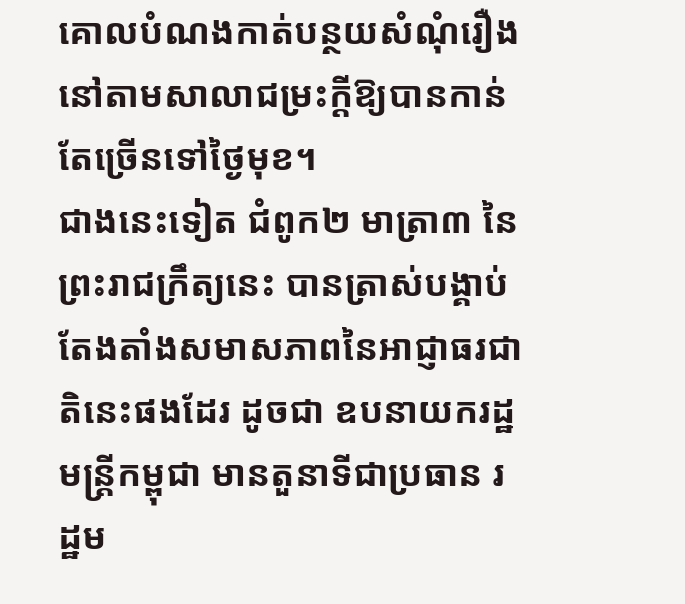គោលបំណងកាត់បន្ថយសំណុំរឿងនៅតាមសាលាជម្រះក្តីឱ្យបានកាន់តែច្រើនទៅថ្ងៃមុខ។
ជាងនេះទៀត ជំពូក២ មាត្រា៣ នៃព្រះរាជក្រឹត្យនេះ បានត្រាស់បង្គាប់តែងតាំងសមាសភាពនៃអាជ្ញាធរជាតិនេះផងដែរ ដូចជា ឧបនាយករដ្ឋមន្ត្រីកម្ពុជា មានតួនាទីជាប្រធាន រដ្ឋម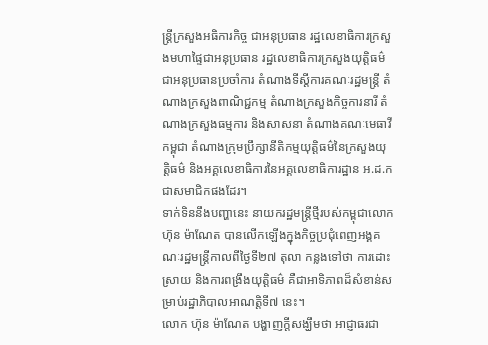ន្ត្រីក្រសួងអធិការកិច្ច ជាអនុប្រធាន រដ្ឋលេខាធិការក្រសួងមហាផ្ទៃជាអនុប្រធាន រដ្ឋលេខាធិការក្រសួងយុត្តិធម៌ ជាអនុប្រធានប្រចាំការ តំណាងទីស្ដីការគណៈរដ្ឋមន្ត្រី តំណាងក្រសួងពាណិជ្ជកម្ម តំណាងក្រសួងកិច្ចការនារី តំណាងក្រសួងធម្មការ និងសាសនា តំណាងគណៈមេធាវីកម្ពុជា តំណាងក្រុមប្រឹក្សានីតិកម្មយុត្តិធម៌នៃក្រសួងយុត្តិធម៌ និងអគ្គលេខាធិការនៃអគ្គលេខាធិការដ្ឋាន អ.ដ.ក ជាសមាជិកផងដែរ។
ទាក់ទិននឹងបញ្ហានេះ នាយករដ្ឋមន្ត្រីថ្មីរបស់កម្ពុជាលោក ហ៊ុន ម៉ាណែត បានលើកឡើងក្នុងកិច្ចប្រជុំពេញអង្គគណៈរដ្ឋមន្ដ្រីកាលពីថ្ងៃទី២៧ តុលា កន្លងទៅថា ការដោះស្រាយ និងការពង្រឹងយុត្តិធម៌ គឺជាអាទិភាពដ៏សំខាន់សម្រាប់រដ្ឋាភិបាលអាណត្តិទី៧ នេះ។
លោក ហ៊ុន ម៉ាណែត បង្ហាញក្តីសង្ឃឹមថា អាជ្ញាធរជា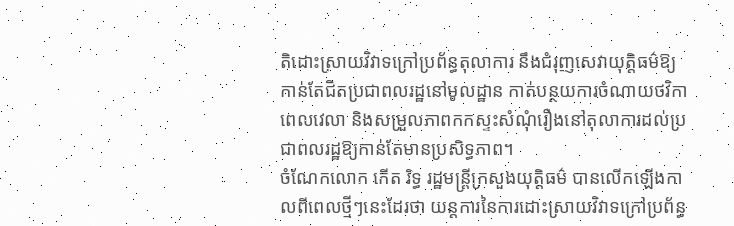តិដោះស្រាយវិវាទក្រៅប្រព័ន្ធតុលាការ នឹងជំរុញសេវាយុត្តិធម៌ឱ្យកាន់តែជិតប្រជាពលរដ្ឋនៅមូលដ្ឋាន កាត់បន្ថយការចំណាយថវិកា ពេលវេលា និងសម្រួលភាពកកស្ទះសំណុំរឿងនៅតុលាការដល់ប្រជាពលរដ្ឋឱ្យកាន់តែមានប្រសិទ្ធភាព។
ចំណែកលោក កើត រិទ្ធ រដ្ឋមន្ត្រីក្រសួងយុត្តិធម៌ បានលើកឡើងកាលពីពេលថ្មីៗនេះដែរថា យន្តការនៃការដោះស្រាយវិវាទក្រៅប្រព័ន្ធ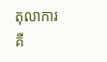តុលាការ គឺ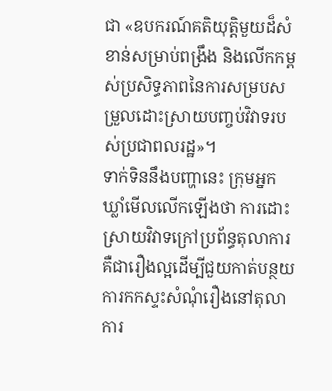ជា «ឧបករណ៍គតិយុត្តិមួយដ៏សំខាន់សម្រាប់ពង្រឹង និងលើកកម្ពស់ប្រសិទ្ធភាពនៃការសម្របសម្រួលដោះស្រាយបញ្ចប់វិវាទរបស់ប្រជាពលរដ្ឋ»។
ទាក់ទិននឹងបញ្ហានេះ ក្រុមអ្នកឃ្លាំមើលលើកឡើងថា ការដោះស្រាយវិវាទក្រៅប្រព័ន្ធតុលាការ គឺជារឿងល្អដើម្បីជួយកាត់បន្ថយការកកស្ទះសំណុំរឿងនៅតុលាការ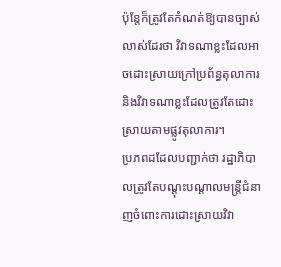ប៉ុន្តែក៏ត្រូវតែកំណត់ឱ្យបានច្បាស់លាស់ដែរថា វិវាទណាខ្លះដែលអាចដោះស្រាយក្រៅប្រព័ន្ធតុលាការ និងវិវាទណាខ្លះដែលត្រូវតែដោះស្រាយតាមផ្លូវតុលាការ។
ប្រភពដដែលបញ្ជាក់ថា រដ្ឋាភិបាលត្រូវតែបណ្តុះបណ្តាលមន្ត្រីជំនាញចំពោះការដោះស្រាយវិវា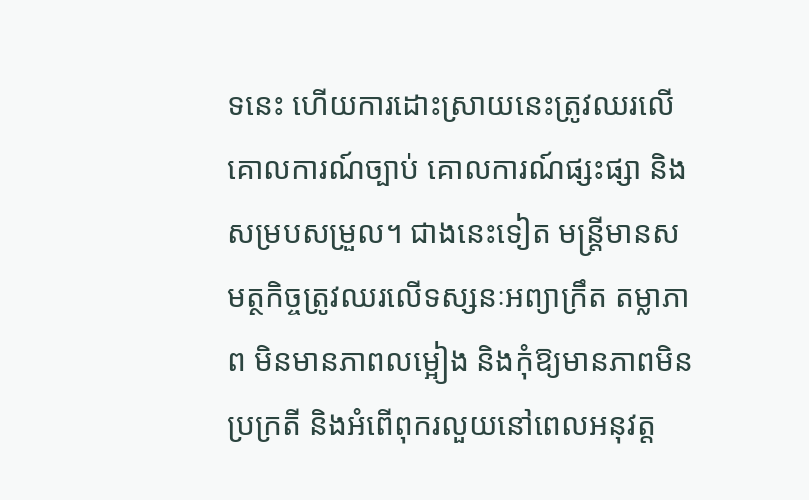ទនេះ ហើយការដោះស្រាយនេះត្រូវឈរលើគោលការណ៍ច្បាប់ គោលការណ៍ផ្សះផ្សា និងសម្របសម្រួល។ ជាងនេះទៀត មន្ត្រីមានសមត្ថកិច្ចត្រូវឈរលើទស្សនៈអព្យាក្រឹត តម្លាភាព មិនមានភាពលម្អៀង និងកុំឱ្យមានភាពមិនប្រក្រតី និងអំពើពុករលួយនៅពេលអនុវត្ត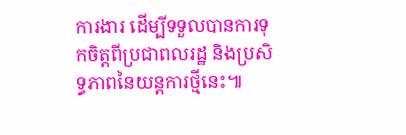ការងារ ដើម្បីទទួលបានការទុកចិត្តពីប្រជាពលរដ្ឋ និងប្រសិទ្ធភាពនៃយន្តការថ្មីនេះ៕